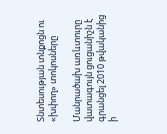Տնտեսության տնքոցն ու «խփող» տոկոսները

Մանրածախ առևտուրը վատագույն ցուցանիշն է գրանցել 2010 թվականից ի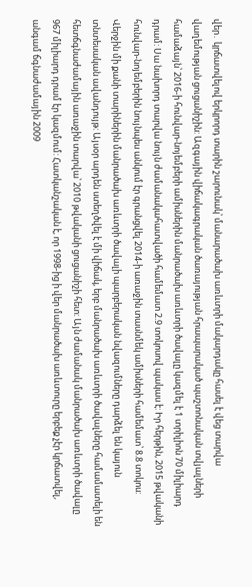վեր․ կրճատվելով երկրորդ տարին շարունակ՝ մանարածախ առևտրի մակարդակը հասել է վեց տարվա վաղեմության ցուցանիշին: Ազգային վիճակագրական ծառայության հրապարակած պաշտոնական տվյալների  համաձայն՝ 2016-ի հունվար-նոյեմբերի ամիսներին մանրածախ առևտրի ծավալը կազմել է 1 տրիլիոն 70 միլիարդ դրամ: Սա նախորդ տարվա նույն ժամանակահատվածի համեմատ 2.9 տոկոսով պակաս է: Իր հերթին, 2015 թվականի հունվար-նոյեմբերին նույնպես անկում էր գրանցվել 2014-ի առաջին տասնմեկ ամիսների համեմատ՝ 8.8 տոկոս: Վերջին մի քանի տարիներին մանրածախ առևտրի ծավալի պարբերական նվազումները դարձել են կայուն տնտեսական ավանդույթ: Այսօր արդեն ստեղծվել է մի վիճակ, երբ մանրածախ առևտրի ծավալները համամատելի են հետճգնաժամային առաջին տարվա՝ 2010 թվականի ցուցանիշի հետ: Այն ժամանակ մանրածախ առևտրի ծավալը 967 միլիարդ դրամ էր կազմում: Հատկանշական է, որ 1998-ից ի վեր մանրածախ առևտուրը երբեք չէր կրճատվել, անգամ ճգնաժամային 2009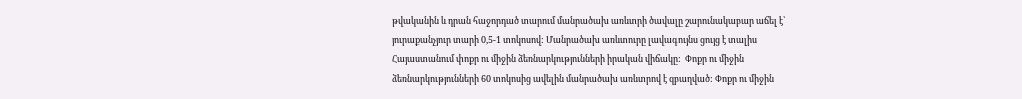թվականին և դրան հաջորդած տարում մանրածախ առևտրի ծավալը շարունակաբար աճել է՝ յուրաքանչյուր տարի 0,5-1 տոկոսով: Մանրածախ առևտուրը լավագույնս ցույց է տալիս Հայաստանում փոքր ու միջին ձեռնարկությունների իրական վիճակը:  Փոքր ու միջին ձեռնարկությունների 60 տոկոսից ավելին մանրածախ առևտրով է զբաղված: Փոքր ու միջին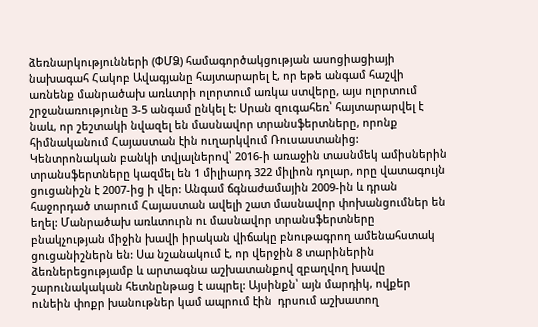ձեռնարկությունների (ՓՄՁ) համագործակցության ասոցիացիայի նախագահ Հակոբ Ավագյանը հայտարարել է, որ եթե անգամ հաշվի առնենք մանրածախ առևտրի ոլորտում առկա ստվերը, այս ոլորտում շրջանառությունը 3-5 անգամ ընկել է: Սրան զուգահեռ՝ հայտարարվել է նաև, որ շեշտակի նվազել են մասնավոր տրանսֆերտները, որոնք հիմնականում Հայաստան էին ուղարկվում Ռուսաստանից: Կենտրոնական բանկի տվյալներով՝ 2016-ի առաջին տասնմեկ ամիսներին տրանսֆերտները կազմել են 1 միլիարդ 322 միլիոն դոլար, որը վատագույն ցուցանիշն է 2007-ից ի վեր: Անգամ ճգնաժամային 2009-ին և դրան հաջորդած տարում Հայաստան ավելի շատ մասնավոր փոխանցումներ են եղել: Մանրածախ առևտուրն ու մասնավոր տրանսֆերտները բնակչության միջին խավի իրական վիճակը բնութագրող ամենահստակ ցուցանիշներն են: Սա նշանակում է, որ վերջին 8 տարիներին ձեռներեցությամբ և արտագնա աշխատանքով զբաղվող խավը շարունակական հետնընթաց է ապրել: Այսինքն՝ այն մարդիկ, ովքեր ունեին փոքր խանութներ կամ ապրում էին  դրսում աշխատող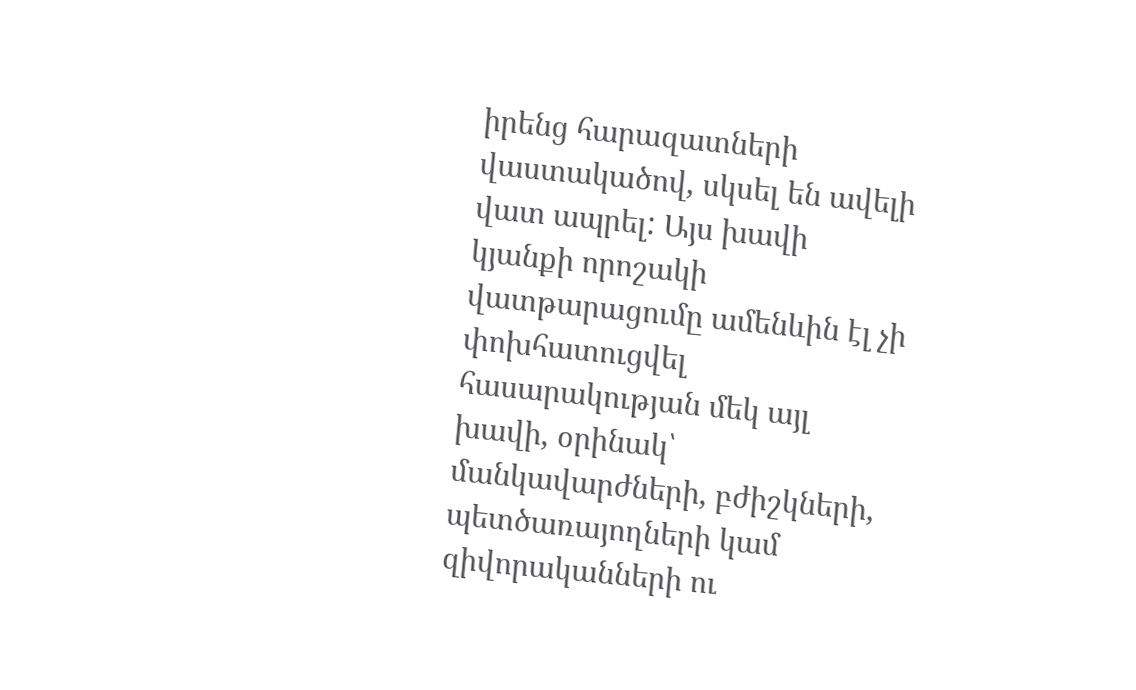իրենց հարազատների վաստակածով, սկսել են ավելի վատ ապրել: Այս խավի կյանքի որոշակի վատթարացումը ամենևին էլ չի փոխհատուցվել հասարակության մեկ այլ խավի, օրինակ՝ մանկավարժների, բժիշկների, պետծառայողների կամ զիվորականների ու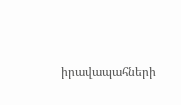իրավապահների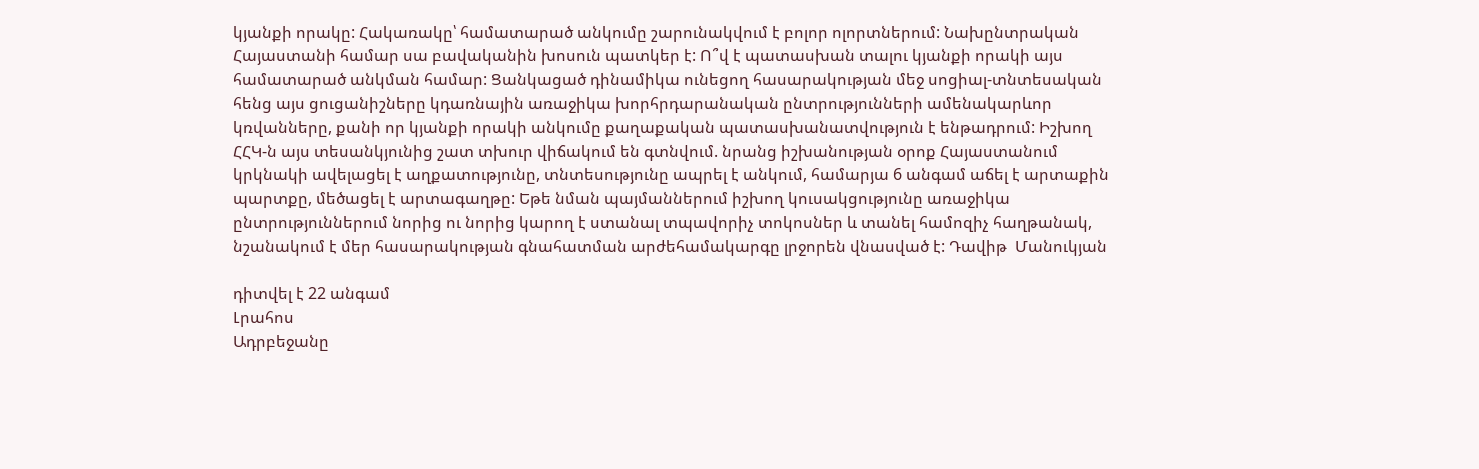կյանքի որակը: Հակառակը՝ համատարած անկումը շարունակվում է բոլոր ոլորտներում: Նախընտրական Հայաստանի համար սա բավականին խոսուն պատկեր է: Ո՞վ է պատասխան տալու կյանքի որակի այս համատարած անկման համար: Ցանկացած դինամիկա ունեցող հասարակության մեջ սոցիալ-տնտեսական հենց այս ցուցանիշները կդառնային առաջիկա խորհրդարանական ընտրությունների ամենակարևոր կռվանները, քանի որ կյանքի որակի անկումը քաղաքական պատասխանատվություն է ենթադրում: Իշխող ՀՀԿ-ն այս տեսանկյունից շատ տխուր վիճակում են գտնվում. նրանց իշխանության օրոք Հայաստանում կրկնակի ավելացել է աղքատությունը, տնտեսությունը ապրել է անկում, համարյա 6 անգամ աճել է արտաքին պարտքը, մեծացել է արտագաղթը: Եթե նման պայմաններում իշխող կուսակցությունը առաջիկա ընտրություններում նորից ու նորից կարող է ստանալ տպավորիչ տոկոսներ և տանել համոզիչ հաղթանակ, նշանակում է մեր հասարակության գնահատման արժեհամակարգը լրջորեն վնասված է: Դավիթ  Մանուկյան

դիտվել է 22 անգամ
Լրահոս
Ադրբեջանը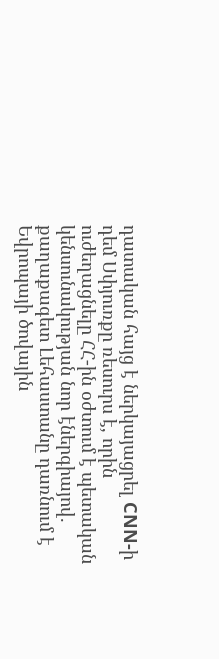դատական հայց է ներկայացրել CNN-ի դեմ Սփյուռքը ռեսուրս է, որին ուժեղացնելը ՀՀ-ին օժտում է պետական կենսունակության նոր էներգիայով. քաղաքագետ Լեհաստանը դառնում է Եվրոպայի ծովային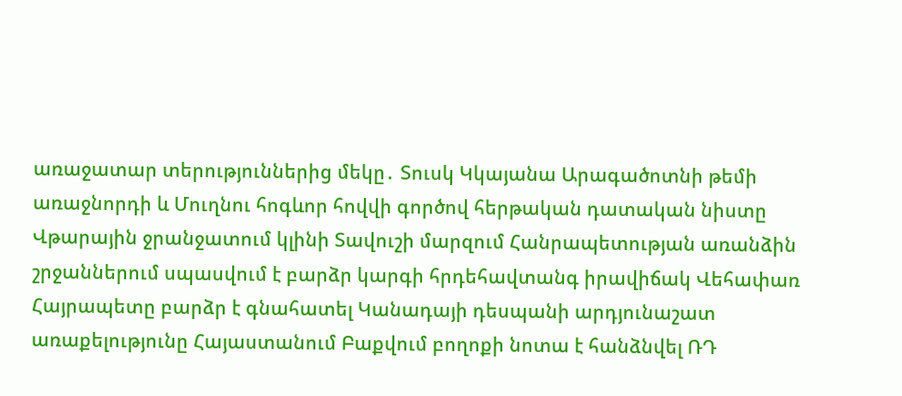առաջատար տերություններից մեկը․ Տուսկ Կկայանա Արագածոտնի թեմի առաջնորդի և Մուղնու հոգևոր հովվի գործով հերթական դատական նիստը Վթարային ջրանջատում կլինի Տավուշի մարզում Հանրապետության առանձին շրջաններում սպասվում է բարձր կարգի հրդեհավտանգ իրավիճակ Վեհափառ Հայրապետը բարձր է գնահատել Կանադայի դեսպանի արդյունաշատ առաքելությունը Հայաստանում Բաքվում բողոքի նոտա է հանձնվել ՌԴ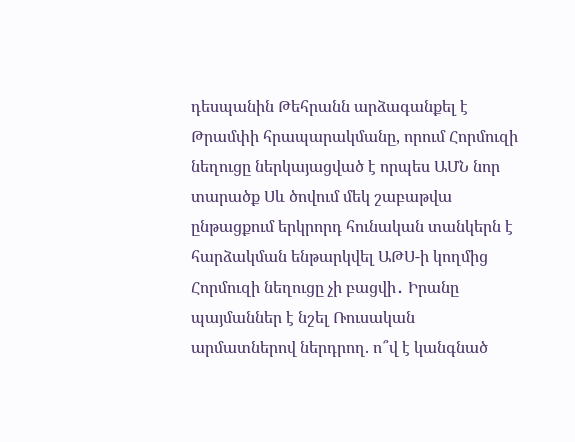դեսպանին Թեհրանն արձագանքել է Թրամփի հրապարակմանը, որում Հորմուզի նեղուցը ներկայացված է որպես ԱՄՆ նոր տարածք Սև ծովում մեկ շաբաթվա ընթացքում երկրորդ հունական տանկերն է հարձակման ենթարկվել ԱԹՍ-ի կողմից Հորմուզի նեղուցը չի բացվի․ Իրանը պայմաններ է նշել Ռուսական արմատներով ներդրող. ո՞վ է կանգնած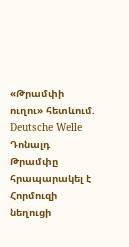«Թրամփի ուղու» հետևում. Deutsche Welle Դոնալդ Թրամփը հրապարակել է Հորմուզի նեղուցի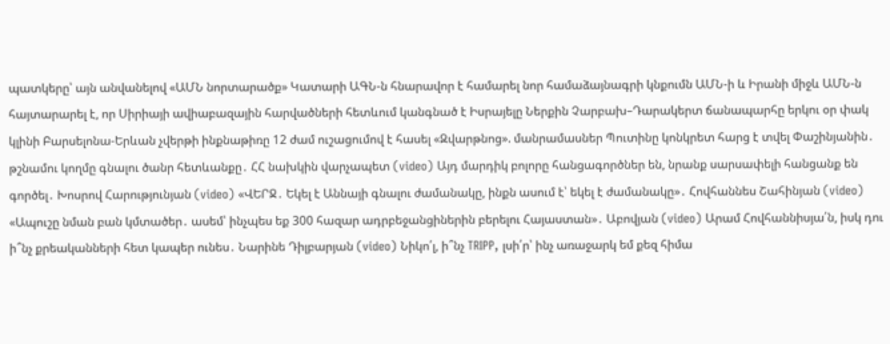պատկերը՝ այն անվանելով «ԱՄՆ նորտարածք» Կատարի ԱԳՆ-ն հնարավոր է համարել նոր համաձայնագրի կնքումն ԱՄՆ-ի և Իրանի միջև ԱՄՆ-ն հայտարարել է, որ Սիրիայի ավիաբազային հարվածների հետևում կանգնած է Իսրայելը Ներքին Չարբախ–Դարակերտ ճանապարհը երկու օր փակ կլինի Բարսելոնա-Երևան չվերթի ինքնաթիռը 12 ժամ ուշացումով է հասել «Զվարթնոց». մանրամասներ Պուտինը կոնկրետ հարց է տվել Փաշինյանին․ թշնամու կողմը գնալու ծանր հետևանքը․ ՀՀ նախկին վարչապետ (video) Այդ մարդիկ բոլորը հանցագործներ են, նրանք սարսափելի հանցանք են գործել․ Խոսրով Հարությունյան (video) «ՎԵՐՋ․ Եկել է Աննայի գնալու ժամանակը, ինքն ասում է՝ եկել է ժամանակը»․ Հովհաննես Շահինյան (video) «Ապուշը նման բան կմտածեր․ ասեմ՝ ինչպես եք 300 հազար ադրբեջանցիներին բերելու Հայաստան»․ Աբովյան (video) Արամ Հովհաննիսյա՛ն, իսկ դու ի՞նչ քրեականների հետ կապեր ունես․ Նարինե Դիլբարյան (video) Նիկո՛լ, ի՞նչ TRIPP, լսի՛ր՝ ինչ առաջարկ եմ քեզ հիմա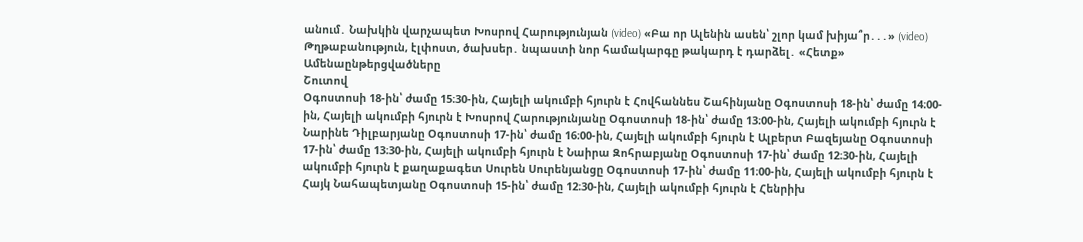անում․ Նախկին վարչապետ Խոսրով Հարությունյան (video) «Բա որ Ալենին ասեն՝ շլոր կամ խիյա՞ր․․․» (video) Թղթաբանություն, էլփոստ, ծախսեր․ նպաստի նոր համակարգը թակարդ է դարձել․ «Հետք»
Ամենաընթերցվածները
Շուտով
Օգոստոսի 18-ին՝ ժամը 15։30-ին, Հայելի ակումբի հյուրն է Հովհաննես Շահինյանը Օգոստոսի 18-ին՝ ժամը 14։00-ին, Հայելի ակումբի հյուրն է Խոսրով Հարությունյանը Օգոստոսի 18-ին՝ ժամը 13։00-ին, Հայելի ակումբի հյուրն է Նարինե Դիլբարյանը Օգոստոսի 17-ին՝ ժամը 16։00-ին, Հայելի ակումբի հյուրն է Ալբերտ Բազեյանը Օգոստոսի 17-ին՝ ժամը 13։30-ին, Հայելի ակումբի հյուրն է Նաիրա Զոհրաբյանը Օգոստոսի 17-ին՝ ժամը 12։30-ին, Հայելի ակումբի հյուրն է քաղաքագետ Սուրեն Սուրենյանցը Օգոստոսի 17-ին՝ ժամը 11։00-ին, Հայելի ակումբի հյուրն է Հայկ Նահապետյանը Օգոստոսի 15-ին՝ ժամը 12։30-ին, Հայելի ակումբի հյուրն է Հենրիխ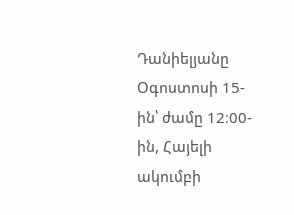Դանիելյանը Օգոստոսի 15-ին՝ ժամը 12։00-ին, Հայելի ակումբի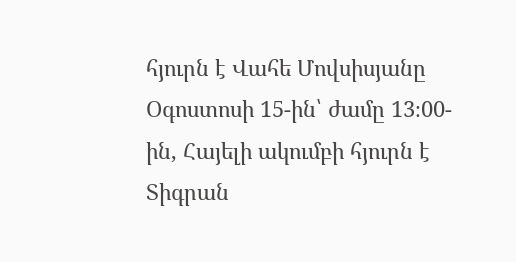հյուրն է Վահե Մովսիսյանը Օգոստոսի 15-ին՝ ժամը 13։00-ին, Հայելի ակումբի հյուրն է Տիգրան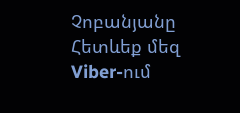Չոբանյանը
Հետևեք մեզ Viber-ում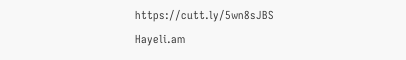https://cutt.ly/5wn8sJBS
Hayeli.am